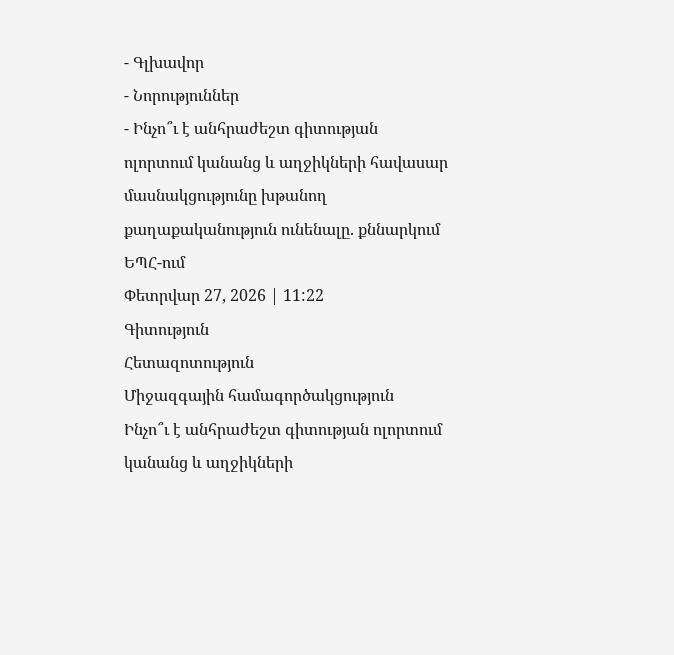- Գլխավոր
- Նորություններ
- Ինչո՞ւ է անհրաժեշտ գիտության ոլորտում կանանց և աղջիկների հավասար մասնակցությունը խթանող քաղաքականություն ունենալը. քննարկում ԵՊՀ-ում
Փետրվար 27, 2026 | 11:22
Գիտություն
Հետազոտություն
Միջազգային համագործակցություն
Ինչո՞ւ է անհրաժեշտ գիտության ոլորտում կանանց և աղջիկների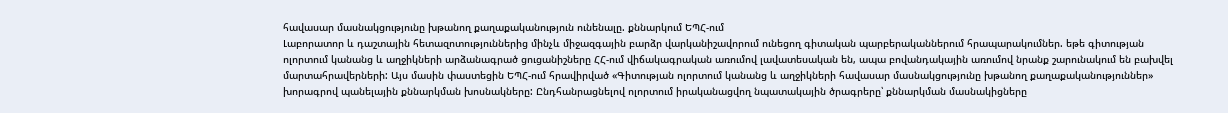հավասար մասնակցությունը խթանող քաղաքականություն ունենալը. քննարկում ԵՊՀ-ում
Լաբորատոր և դաշտային հետազոտություններից մինչև միջազգային բարձր վարկանիշավորում ունեցող գիտական պարբերականներում հրապարակումներ. եթե գիտության ոլորտում կանանց և աղջիկների արձանագրած ցուցանիշները ՀՀ-ում վիճակագրական առումով լավատեսական են, ապա բովանդակային առումով նրանք շարունակում են բախվել մարտահրավերների: Այս մասին փաստեցին ԵՊՀ-ում հրավիրված «Գիտության ոլորտում կանանց և աղջիկների հավասար մասնակցությունը խթանող քաղաքականություններ» խորագրով պանելային քննարկման խոսնակները: Ընդհանրացնելով ոլորտում իրականացվող նպատակային ծրագրերը՝ քննարկման մասնակիցները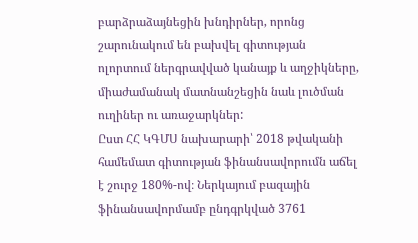բարձրաձայնեցին խնդիրներ, որոնց շարունակում են բախվել գիտության ոլորտում ներգրավված կանայք և աղջիկները, միաժամանակ մատնանշեցին նաև լուծման ուղիներ ու առաջարկներ:
Ըստ ՀՀ ԿԳՄՍ նախարարի՝ 2018 թվականի համեմատ գիտության ֆինանսավորումն աճել է շուրջ 180%-ով։ Ներկայում բազային ֆինանսավորմամբ ընդգրկված 3761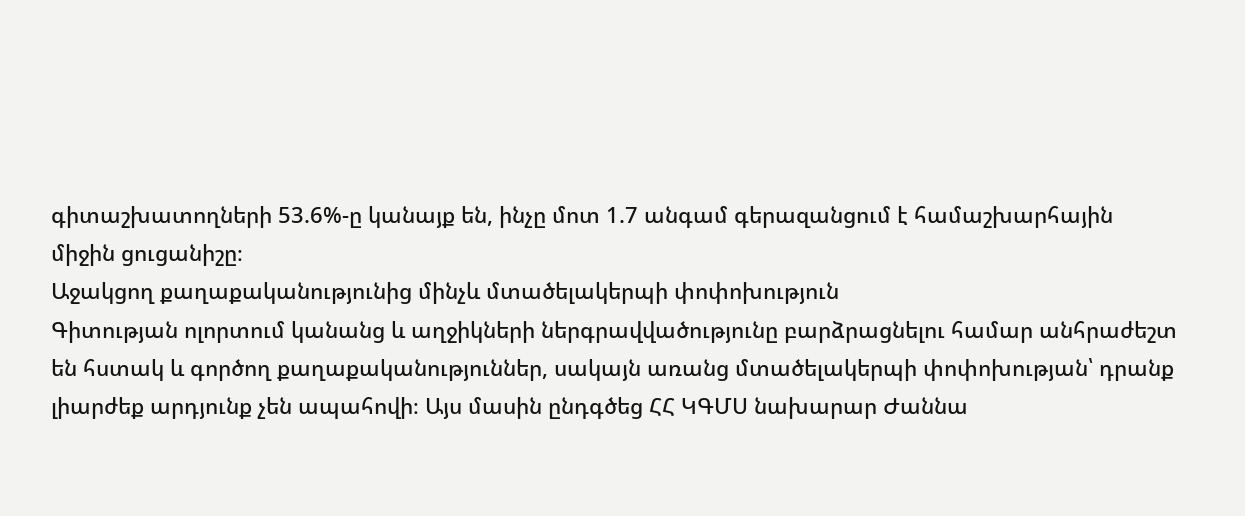գիտաշխատողների 53.6%-ը կանայք են, ինչը մոտ 1.7 անգամ գերազանցում է համաշխարհային միջին ցուցանիշը։
Աջակցող քաղաքականությունից մինչև մտածելակերպի փոփոխություն
Գիտության ոլորտում կանանց և աղջիկների ներգրավվածությունը բարձրացնելու համար անհրաժեշտ են հստակ և գործող քաղաքականություններ, սակայն առանց մտածելակերպի փոփոխության՝ դրանք լիարժեք արդյունք չեն ապահովի։ Այս մասին ընդգծեց ՀՀ ԿԳՄՍ նախարար Ժաննա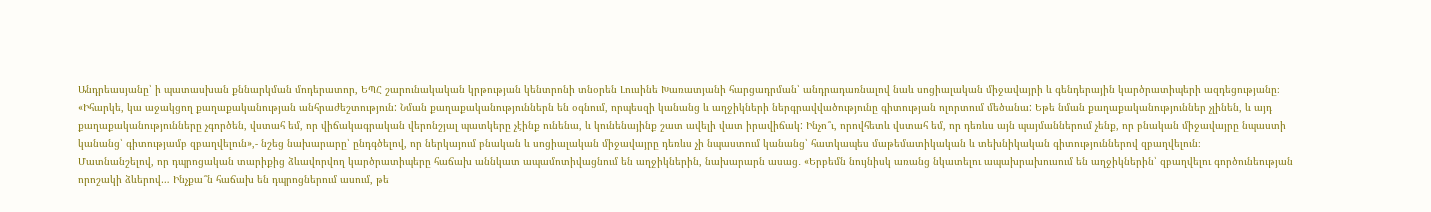Անդրեասյանը՝ ի պատասխան քննարկման մոդերատոր, ԵՊՀ շարունակական կրթության կենտրոնի տնօրեն Լուսինե Խառատյանի հարցադրման՝ անդրադառնալով նաև սոցիալական միջավայրի և գենդերային կարծրատիպերի ազդեցությանը։
«Իհարկե, կա աջակցող քաղաքականության անհրաժեշտություն: Նման քաղաքականություններն են օգնում, որպեսզի կանանց և աղջիկների ներգրավվածությունը գիտության ոլորտում մեծանա: Եթե նման քաղաքականություններ չլինեն, և այդ քաղաքականությունները չգործեն, վստահ եմ, որ վիճակագրական վերոնշյալ պատկերը չէինք ունենա, և կունենայինք շատ ավելի վատ իրավիճակ: Ինչո՞ւ, որովհետև վստահ եմ, որ դեռևս այն պայմաններում չենք, որ բնական միջավայրը նպաստի կանանց՝ գիտությամբ զբաղվելուն»,- նշեց նախարարը՝ ընդգծելով, որ ներկայում բնական և սոցիալական միջավայրը դեռևս չի նպաստում կանանց՝ հատկապես մաթեմատիկական և տեխնիկական գիտություններով զբաղվելուն։
Մատնանշելով, որ դպրոցական տարիքից ձևավորվող կարծրատիպերը հաճախ աննկատ ապամոտիվացնում են աղջիկներին, նախարարն ասաց․ «Երբեմն նույնիսկ առանց նկատելու ապախրախուսում են աղջիկներին՝ զբաղվելու գործունեության որոշակի ձևերով… Ինչքա՞ն հաճախ են դպրոցներում ասում, թե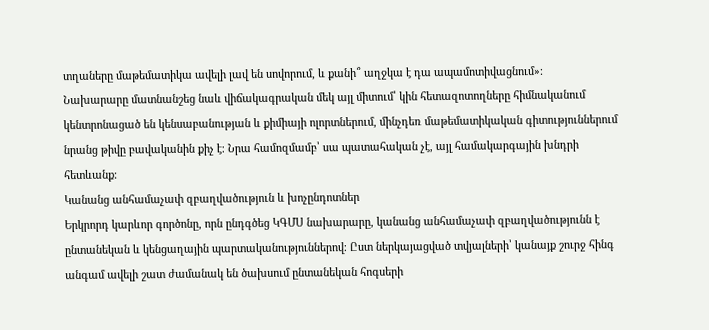տղաները մաթեմատիկա ավելի լավ են սովորում, և քանի՞ աղջկա է դա ապամոտիվացնում»։
Նախարարը մատնանշեց նաև վիճակագրական մեկ այլ միտում՝ կին հետազոտողները հիմնականում կենտրոնացած են կենսաբանության և քիմիայի ոլորտներում, մինչդեռ մաթեմատիկական գիտություններում նրանց թիվը բավականին քիչ է։ Նրա համոզմամբ՝ սա պատահական չէ, այլ համակարգային խնդրի հետևանք։
Կանանց անհամաչափ զբաղվածություն և խոչընդոտներ
Երկրորդ կարևոր գործոնը, որն ընդգծեց ԿԳՄՍ նախարարը, կանանց անհամաչափ զբաղվածությունն է ընտանեկան և կենցաղային պարտականություններով։ Ըստ ներկայացված տվյալների՝ կանայք շուրջ հինգ անգամ ավելի շատ ժամանակ են ծախսում ընտանեկան հոգսերի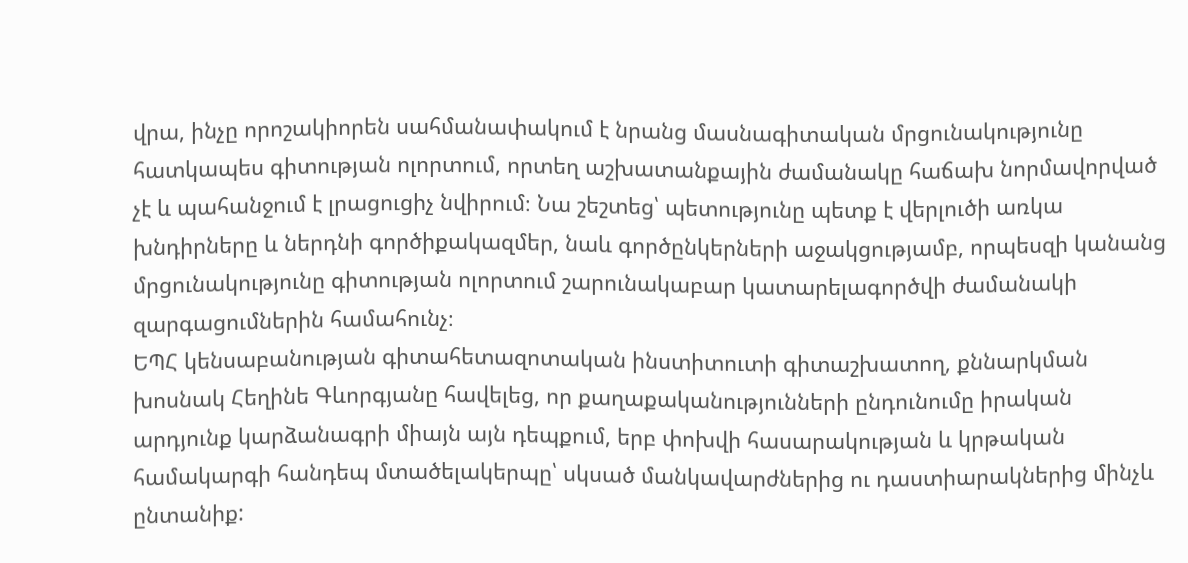վրա, ինչը որոշակիորեն սահմանափակում է նրանց մասնագիտական մրցունակությունը հատկապես գիտության ոլորտում, որտեղ աշխատանքային ժամանակը հաճախ նորմավորված չէ և պահանջում է լրացուցիչ նվիրում։ Նա շեշտեց՝ պետությունը պետք է վերլուծի առկա խնդիրները և ներդնի գործիքակազմեր, նաև գործընկերների աջակցությամբ, որպեսզի կանանց մրցունակությունը գիտության ոլորտում շարունակաբար կատարելագործվի ժամանակի զարգացումներին համահունչ։
ԵՊՀ կենսաբանության գիտահետազոտական ինստիտուտի գիտաշխատող, քննարկման խոսնակ Հեղինե Գևորգյանը հավելեց, որ քաղաքականությունների ընդունումը իրական արդյունք կարձանագրի միայն այն դեպքում, երբ փոխվի հասարակության և կրթական համակարգի հանդեպ մտածելակերպը՝ սկսած մանկավարժներից ու դաստիարակներից մինչև ընտանիք: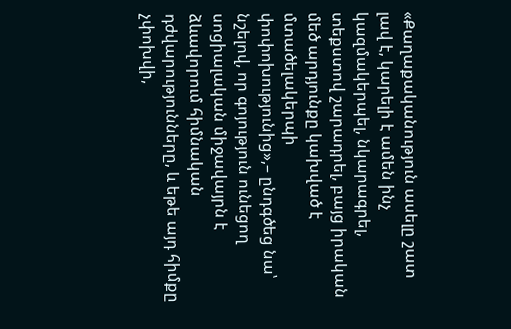«Քաղաքականություն ասելը շատ լավ է, կարելի է ամեն ինչ կազմակերպել, նկարագրել, տեքստով շարադրել, բայց իրական մեծ արդյունքը կախված է մտածելակերպի փոփոխությունից»,– ընդգծեց նա՝ նշելով, որ գոյություն ունեցող սոցիալական միջավայրն է ձևավորում հիմնական դժվարությունները, և եթե այդ հիմքը չփոխվի,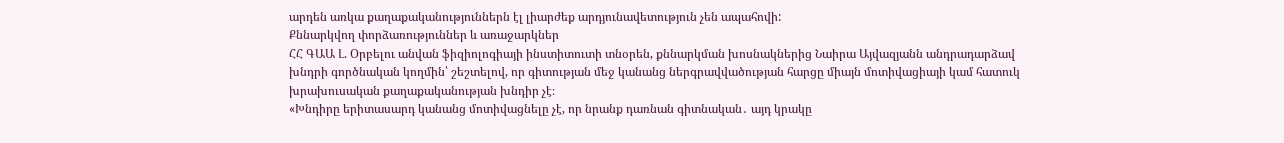արդեն առկա քաղաքականություններն էլ լիարժեք արդյունավետություն չեն ապահովի:
Քննարկվող փորձառություններ և առաջարկներ
ՀՀ ԳԱԱ Լ. Օրբելու անվան ֆիզիոլոգիայի ինստիտուտի տնօրեն, քննարկման խոսնակներից Նաիրա Այվազյանն անդրադարձավ խնդրի գործնական կողմին՝ շեշտելով, որ գիտության մեջ կանանց ներգրավվածության հարցը միայն մոտիվացիայի կամ հատուկ խրախուսական քաղաքականության խնդիր չէ։
«Խնդիրը երիտասարդ կանանց մոտիվացնելը չէ, որ նրանք դառնան գիտնական․ այդ կրակը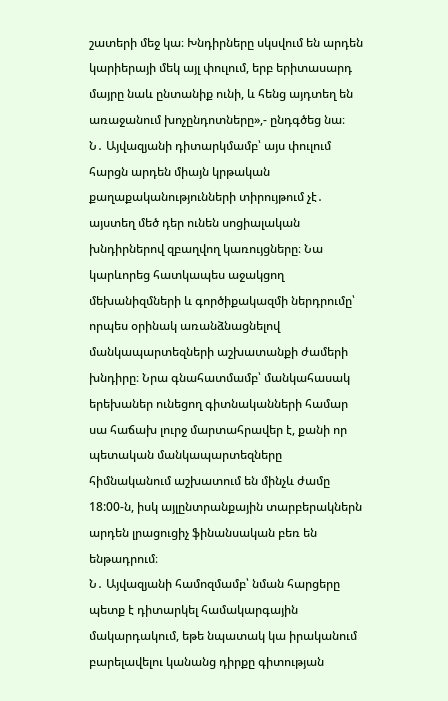շատերի մեջ կա։ Խնդիրները սկսվում են արդեն կարիերայի մեկ այլ փուլում, երբ երիտասարդ մայրը նաև ընտանիք ունի, և հենց այդտեղ են առաջանում խոչընդոտները»,- ընդգծեց նա։
Ն․ Այվազյանի դիտարկմամբ՝ այս փուլում հարցն արդեն միայն կրթական քաղաքականությունների տիրույթում չէ․ այստեղ մեծ դեր ունեն սոցիալական խնդիրներով զբաղվող կառույցները։ Նա կարևորեց հատկապես աջակցող մեխանիզմների և գործիքակազմի ներդրումը՝ որպես օրինակ առանձնացնելով մանկապարտեզների աշխատանքի ժամերի խնդիրը։ Նրա գնահատմամբ՝ մանկահասակ երեխաներ ունեցող գիտնականների համար սա հաճախ լուրջ մարտահրավեր է, քանի որ պետական մանկապարտեզները հիմնականում աշխատում են մինչև ժամը 18:00-ն, իսկ այլընտրանքային տարբերակներն արդեն լրացուցիչ ֆինանսական բեռ են ենթադրում։
Ն․ Այվազյանի համոզմամբ՝ նման հարցերը պետք է դիտարկել համակարգային մակարդակում, եթե նպատակ կա իրականում բարելավելու կանանց դիրքը գիտության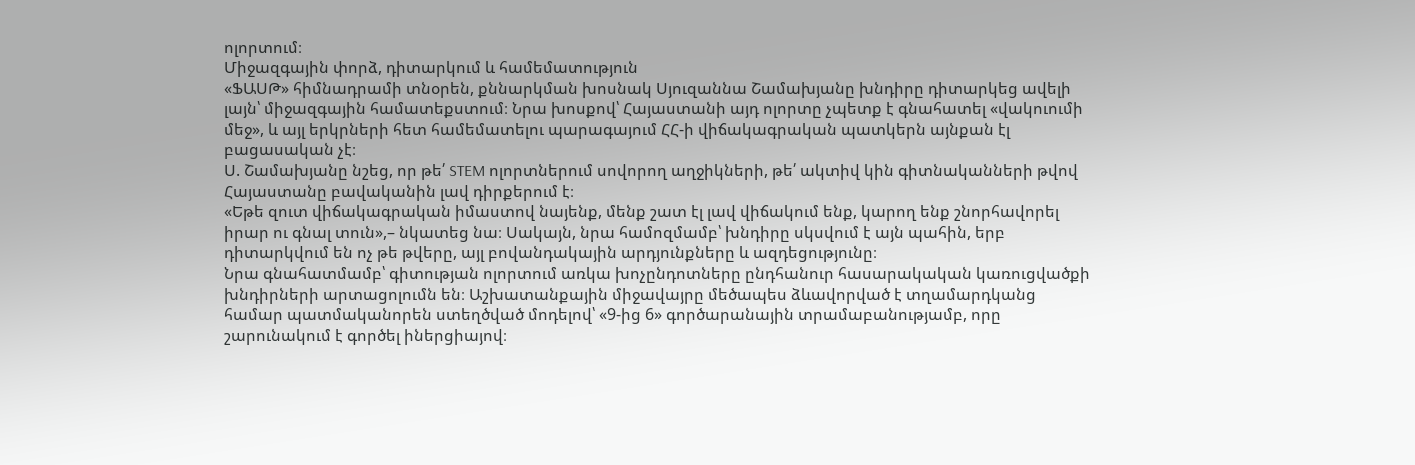ոլորտում։
Միջազգային փորձ, դիտարկում և համեմատություն
«ՖԱՍԹ» հիմնադրամի տնօրեն, քննարկման խոսնակ Սյուզաննա Շամախյանը խնդիրը դիտարկեց ավելի լայն՝ միջազգային համատեքստում։ Նրա խոսքով՝ Հայաստանի այդ ոլորտը չպետք է գնահատել «վակուումի մեջ», և այլ երկրների հետ համեմատելու պարագայում ՀՀ-ի վիճակագրական պատկերն այնքան էլ բացասական չէ։
Ս. Շամախյանը նշեց, որ թե՛ STEM ոլորտներում սովորող աղջիկների, թե՛ ակտիվ կին գիտնականների թվով Հայաստանը բավականին լավ դիրքերում է։
«Եթե զուտ վիճակագրական իմաստով նայենք, մենք շատ էլ լավ վիճակում ենք, կարող ենք շնորհավորել իրար ու գնալ տուն»,– նկատեց նա։ Սակայն, նրա համոզմամբ՝ խնդիրը սկսվում է այն պահին, երբ դիտարկվում են ոչ թե թվերը, այլ բովանդակային արդյունքները և ազդեցությունը։
Նրա գնահատմամբ՝ գիտության ոլորտում առկա խոչընդոտները ընդհանուր հասարակական կառուցվածքի խնդիրների արտացոլումն են։ Աշխատանքային միջավայրը մեծապես ձևավորված է տղամարդկանց համար պատմականորեն ստեղծված մոդելով՝ «9-ից 6» գործարանային տրամաբանությամբ, որը շարունակում է գործել իներցիայով։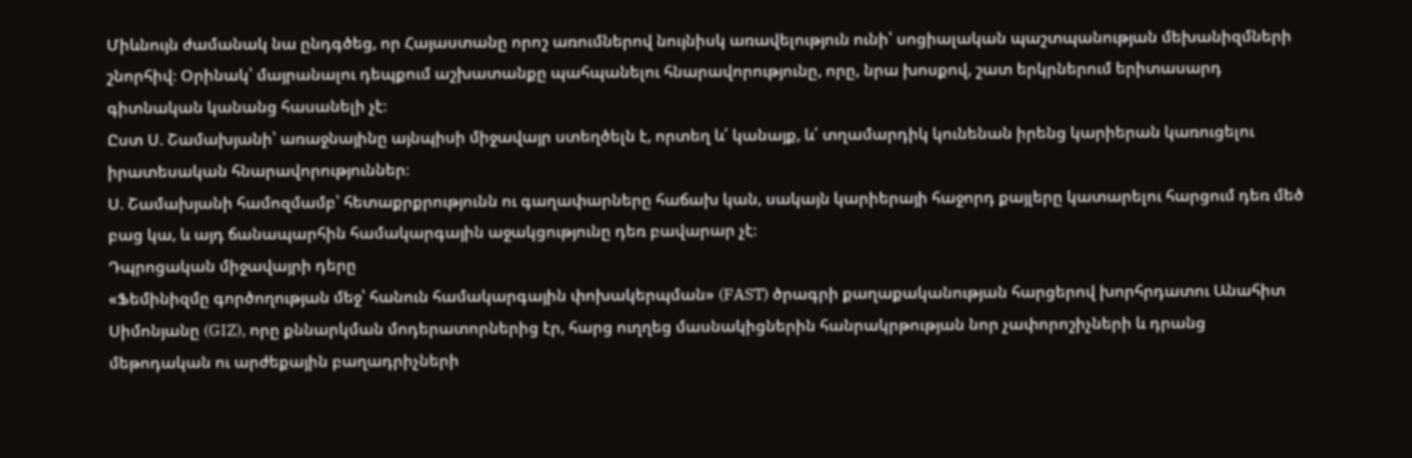Միևնույն ժամանակ նա ընդգծեց, որ Հայաստանը որոշ առումներով նույնիսկ առավելություն ունի՝ սոցիալական պաշտպանության մեխանիզմների շնորհիվ։ Օրինակ՝ մայրանալու դեպքում աշխատանքը պահպանելու հնարավորությունը, որը, նրա խոսքով, շատ երկրներում երիտասարդ գիտնական կանանց հասանելի չէ։
Ըստ Ս. Շամախյանի՝ առաջնայինը այնպիսի միջավայր ստեղծելն է, որտեղ և՛ կանայք, և՛ տղամարդիկ կունենան իրենց կարիերան կառուցելու իրատեսական հնարավորություններ։
Ս. Շամախյանի համոզմամբ՝ հետաքրքրությունն ու գաղափարները հաճախ կան, սակայն կարիերայի հաջորդ քայլերը կատարելու հարցում դեռ մեծ բաց կա, և այդ ճանապարհին համակարգային աջակցությունը դեռ բավարար չէ։
Դպրոցական միջավայրի դերը
«Ֆեմինիզմը գործողության մեջ՝ հանուն համակարգային փոխակերպման» (FAST) ծրագրի քաղաքականության հարցերով խորհրդատու Անահիտ Սիմոնյանը (GIZ), որը քննարկման մոդերատորներից էր, հարց ուղղեց մասնակիցներին հանրակրթության նոր չափորոշիչների և դրանց մեթոդական ու արժեքային բաղադրիչների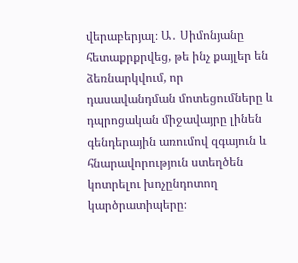վերաբերյալ։ Ա․ Սիմոնյանը հետաքրքրվեց, թե ինչ քայլեր են ձեռնարկվում, որ դասավանդման մոտեցումները և դպրոցական միջավայրը լինեն գենդերային առումով զգայուն և հնարավորություն ստեղծեն կոտրելու խոչընդոտող կարծրատիպերը։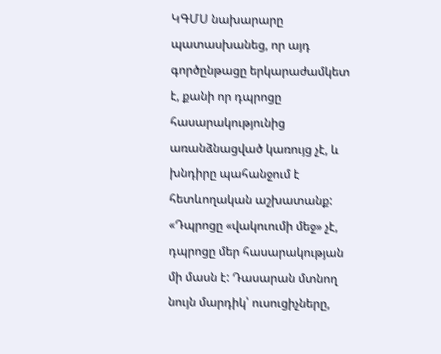ԿԳՄՍ նախարարը պատասխանեց, որ այդ գործընթացը երկարաժամկետ է, քանի որ դպրոցը հասարակությունից առանձնացված կառույց չէ, և խնդիրը պահանջում է հետևողական աշխատանք:
«Դպրոցը «վակուումի մեջ» չէ, դպրոցը մեր հասարակության մի մասն է: Դասարան մտնող նույն մարդիկ՝ ուսուցիչները,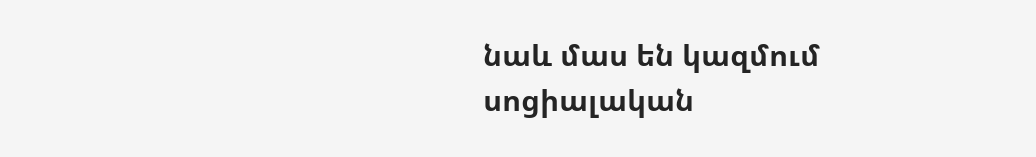նաև մաս են կազմում սոցիալական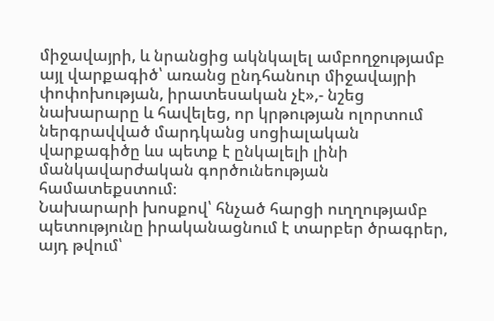միջավայրի, և նրանցից ակնկալել ամբողջությամբ այլ վարքագիծ՝ առանց ընդհանուր միջավայրի փոփոխության, իրատեսական չէ»,- նշեց նախարարը և հավելեց, որ կրթության ոլորտում ներգրավված մարդկանց սոցիալական վարքագիծը ևս պետք է ընկալելի լինի մանկավարժական գործունեության համատեքստում։
Նախարարի խոսքով՝ հնչած հարցի ուղղությամբ պետությունը իրականացնում է տարբեր ծրագրեր, այդ թվում՝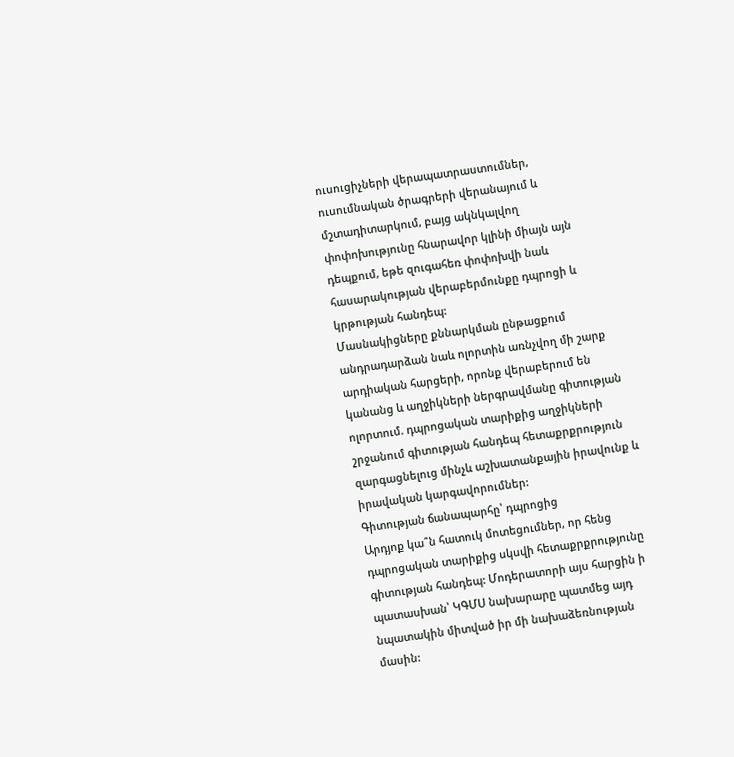ուսուցիչների վերապատրաստումներ, ուսումնական ծրագրերի վերանայում և մշտադիտարկում, բայց ակնկալվող փոփոխությունը հնարավոր կլինի միայն այն դեպքում, եթե զուգահեռ փոփոխվի նաև հասարակության վերաբերմունքը դպրոցի և կրթության հանդեպ:
Մասնակիցները քննարկման ընթացքում անդրադարձան նաև ոլորտին առնչվող մի շարք արդիական հարցերի, որոնք վերաբերում են կանանց և աղջիկների ներգրավմանը գիտության ոլորտում. դպրոցական տարիքից աղջիկների շրջանում գիտության հանդեպ հետաքրքրություն զարգացնելուց մինչև աշխատանքային իրավունք և իրավական կարգավորումներ:
Գիտության ճանապարհը՝ դպրոցից
Արդյոք կա՞ն հատուկ մոտեցումներ, որ հենց դպրոցական տարիքից սկսվի հետաքրքրությունը գիտության հանդեպ: Մոդերատորի այս հարցին ի պատասխան՝ ԿԳՄՍ նախարարը պատմեց այդ նպատակին միտված իր մի նախաձեռնության մասին: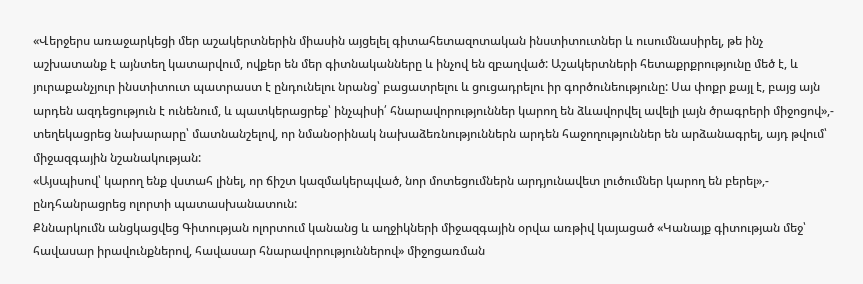«Վերջերս առաջարկեցի մեր աշակերտներին միասին այցելել գիտահետազոտական ինստիտուտներ և ուսումնասիրել, թե ինչ աշխատանք է այնտեղ կատարվում, ովքեր են մեր գիտնականները և ինչով են զբաղված: Աշակերտների հետաքրքրությունը մեծ է, և յուրաքանչյուր ինստիտուտ պատրաստ է ընդունելու նրանց՝ բացատրելու և ցուցադրելու իր գործունեությունը: Սա փոքր քայլ է, բայց այն արդեն ազդեցություն է ունենում, և պատկերացրեք՝ ինչպիսի՛ հնարավորություններ կարող են ձևավորվել ավելի լայն ծրագրերի միջոցով»,- տեղեկացրեց նախարարը՝ մատնանշելով, որ նմանօրինակ նախաձեռնություններն արդեն հաջողություններ են արձանագրել, այդ թվում՝ միջազգային նշանակության:
«Այսպիսով՝ կարող ենք վստահ լինել, որ ճիշտ կազմակերպված, նոր մոտեցումներն արդյունավետ լուծումներ կարող են բերել»,- ընդհանրացրեց ոլորտի պատասխանատուն:
Քննարկումն անցկացվեց Գիտության ոլորտում կանանց և աղջիկների միջազգային օրվա առթիվ կայացած «Կանայք գիտության մեջ՝ հավասար իրավունքներով, հավասար հնարավորություններով» միջոցառման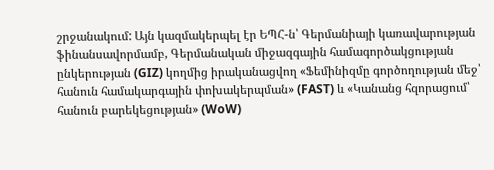շրջանակում: Այն կազմակերպել էր ԵՊՀ-ն՝ Գերմանիայի կառավարության ֆինանսավորմամբ, Գերմանական միջազգային համագործակցության ընկերության (GIZ) կողմից իրականացվող «Ֆեմինիզմը գործողության մեջ՝ հանուն համակարգային փոխակերպման» (FAST) և «Կանանց հզորացում՝ հանուն բարեկեցության» (WoW)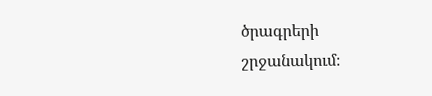ծրագրերի շրջանակում։